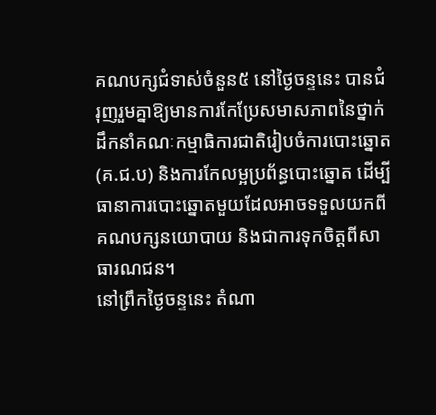គណបក្សជំទាស់ចំនួន៥ នៅថ្ងៃចន្ទនេះ បានជំរុញរួមគ្នាឱ្យមានការកែប្រែសមាសភាពនៃថ្នាក់ដឹកនាំគណៈកម្មាធិការជាតិរៀបចំការបោះឆ្នោត(គ.ជ.ប) និងការកែលម្អប្រព័ន្ធបោះឆ្នោត ដើម្បីធានាការបោះឆ្នោតមួយដែលអាចទទួលយកពីគណបក្សនយោបាយ និងជាការទុកចិត្តពីសាធារណជន។
នៅព្រឹកថ្ងៃចន្ទនេះ តំណា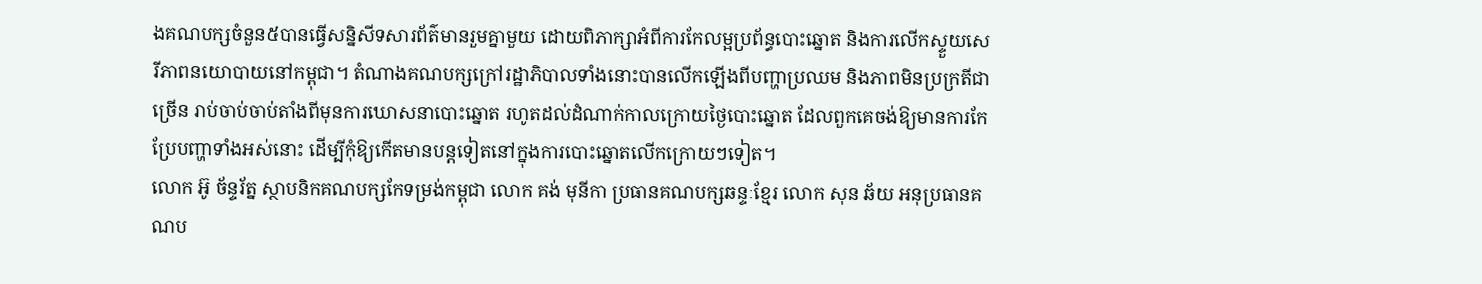ងគណបក្សចំនួន៥បានធ្វើសន្និសីទសារព័ត៌មានរួមគ្នាមួយ ដោយពិភាក្សាអំពីការកែលម្អប្រព័ន្ធបោះឆ្នោត និងការលើកស្ទួយសេរីភាពនយោបាយនៅកម្ពុជា។ តំណាងគណបក្សក្រៅរដ្ឋាភិបាលទាំងនោះបានលើកឡើងពីបញ្ហាប្រឈម និងភាពមិនប្រក្រតីជាច្រើន រាប់ចាប់ចាប់តាំងពីមុនការឃោសនាបោះឆ្នោត រហូតដល់ដំណាក់កាលក្រោយថ្ងៃបោះឆ្នោត ដែលពួកគេចង់ឱ្យមានការកែប្រែបញ្ហាទាំងអស់នោះ ដើម្បីកុំឱ្យកើតមានបន្តទៀតនៅក្នុងការបោះឆ្នោតលើកក្រោយៗទៀត។
លោក អ៊ូ ច័ន្ទរ័ត្ន ស្ថាបនិកគណបក្សកែទម្រង់កម្ពុជា លោក គង់ មុនីកា ប្រធានគណបក្សឆន្ទៈខ្មែរ លោក សុន ឆ័យ អនុប្រធានគណប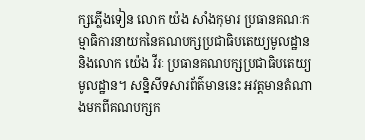ក្សភ្លើងទៀន លោក យ៉ង សាំងកុមារ ប្រធានគណៈកម្មាធិការនាយកនៃគណបក្សប្រជាធិបតេយ្យមូលដ្ឋាន និងលោក យ៉េង វីរៈ ប្រធានគណបក្សប្រជាធិបតេយ្យមូលដ្ឋាន។ សន្និសីទសារព័ត៌មាននេះ អវត្តមានតំណាងមកពីគណបក្សក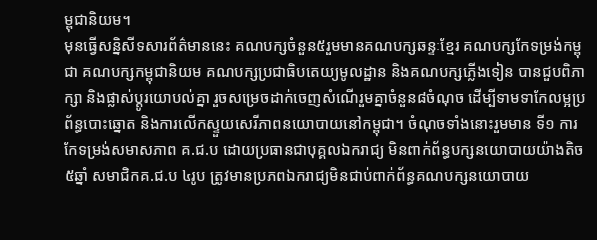ម្ពុជានិយម។
មុនធ្វើសន្និសីទសារព័ត៌មាននេះ គណបក្សចំនួន៥រួមមានគណបក្សឆន្ទៈខ្មែរ គណបក្សកែទម្រង់កម្ពុជា គណបក្សកម្ពុជានិយម គណបក្សប្រជាធិបតេយ្យមូលដ្ឋាន និងគណបក្សភ្លើងទៀន បានជួបពិភាក្សា និងផ្លាស់ប្តូរយោបល់គ្នា រួចសម្រេចដាក់ចេញសំណើរួមគ្នាចំនួន៨ចំណុច ដើម្បីទាមទាកែលម្អប្រព័ន្ធបោះឆ្នោត និងការលើកស្ទួយសេរីភាពនយោបាយនៅកម្ពុជា។ ចំណុចទាំងនោះរួមមាន ទី១ ការកែទម្រង់សមាសភាព គ.ជ.ប ដោយប្រធានជាបុគ្គលឯករាជ្យ មិនពាក់ព័ន្ធបក្សនយោបាយយ៉ាងតិច៥ឆ្នាំ សមាជិកគ.ជ.ប ៤រូប ត្រូវមានប្រភពឯករាជ្យមិនជាប់ពាក់ព័ន្ធគណបក្សនយោបាយ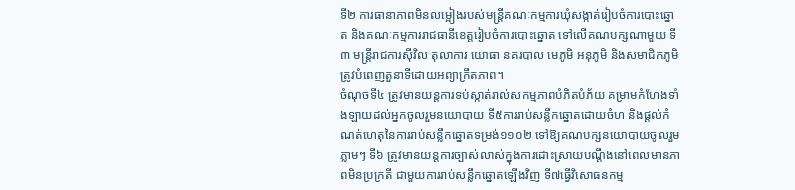ទី២ ការធានាភាពមិនលម្អៀងរបស់មន្ត្រីគណៈកម្មការឃុំសង្កាត់រៀបចំការបោះឆ្នោត និងគណៈកម្មការរាជធានីខេត្តរៀបចំការបោះឆ្នោត ទៅលើគណបក្សណាមួយ ទី៣ មន្ត្រីរាជការស៊ីវិល តុលាការ យោធា នគរបាល មេភូមិ អនុភូមិ និងសមាជិកភូមិ ត្រូវបំពេញតួនាទីដោយអព្យាក្រឹតភាព។
ចំណុចទី៤ ត្រូវមានយន្តការទប់ស្កាត់រាល់សកម្មភាពបំភិតបំភ័យ គម្រាមកំហែងទាំងឡាយដល់អ្នកចូលរួមនយោបាយ ទី៥ការរាប់សន្លឹកឆ្នោតដោយចំហ និងផ្តល់កំណត់ហេតុនៃការរាប់សន្លឹកឆ្នោតទម្រង់១១០២ ទៅឱ្យគណបក្សនយោបាយចូលរួមភ្លាមៗ ទី៦ ត្រូវមានយន្តការច្បាស់លាស់ក្នុងការដោះស្រាយបណ្តឹងនៅពេលមានភាពមិនប្រក្រតី ជាមួយការរាប់សន្លឹកឆ្នោតឡើងវិញ ទី៧ធ្វើវិសោធនកម្ម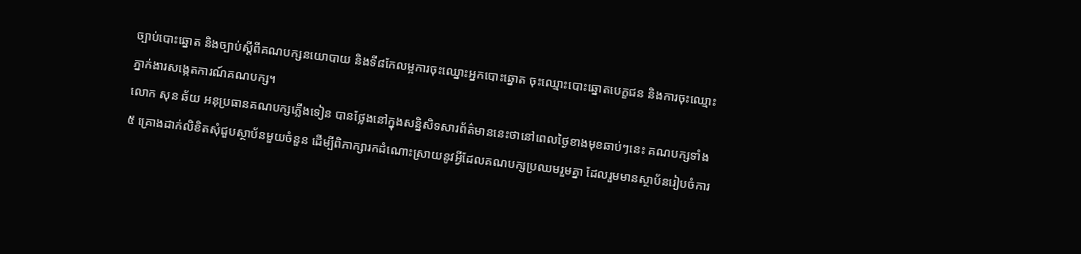ច្បាប់បោះឆ្នោត និងច្បាប់ស្តីពីគណបក្សនយោបាយ និងទី៨កែលម្អការចុះឈ្នោះអ្នកបោះឆ្នោត ចុះឈ្មោះបោះឆ្នោតបេក្ខជន និងការចុះឈ្មោះភ្នាក់ងារសង្កេតការណ៍គណបក្ស។
លោក សុន ឆ័យ អនុប្រធានគណបក្សភ្លើងទៀន បានថ្លែងនៅក្នុងសន្និសិទសារព័ត៌មាននេះថានៅពេលថ្ងៃខាងមុខឆាប់ៗនេះ គណបក្សទាំង៥ គ្រោងដាក់លិខិតសុំជួបស្ថាប័នមួយចំនួន ដើម្បីពិភាក្សារកដំណោះស្រាយនូវអ្វីដែលគណបក្សប្រឈមរួមគ្នា ដែលរួមមានស្ថាប័នរៀបចំការ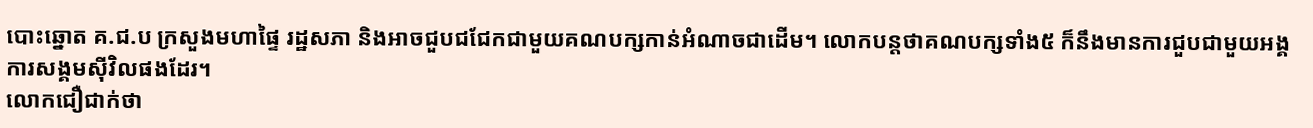បោះឆ្នោត គ.ជ.ប ក្រសួងមហាផ្ទៃ រដ្ឋសភា និងអាចជួបជជែកជាមួយគណបក្សកាន់អំណាចជាដើម។ លោកបន្តថាគណបក្សទាំង៥ ក៏នឹងមានការជួបជាមួយអង្គការសង្គមស៊ីវិលផងដែរ។
លោកជឿជាក់ថា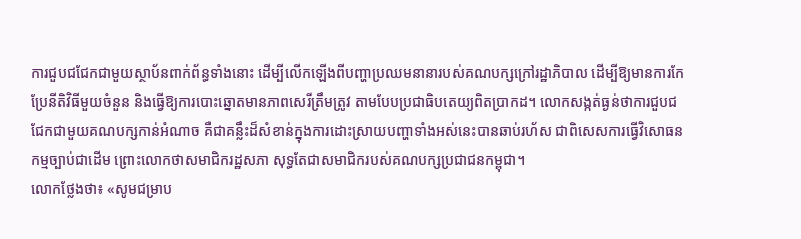ការជួបជជែកជាមួយស្ថាប័នពាក់ព័ន្ធទាំងនោះ ដើម្បីលើកឡើងពីបញ្ហាប្រឈមនានារបស់គណបក្សក្រៅរដ្ឋាភិបាល ដើម្បីឱ្យមានការកែប្រែនីតិវិធីមួយចំនួន និងធ្វើឱ្យការបោះឆ្នោតមានភាពសេរីត្រឹមត្រូវ តាមបែបប្រជាធិបតេយ្យពិតប្រាកដ។ លោកសង្កត់ធ្ងន់ថាការជួបជជែកជាមួយគណបក្សកាន់អំណាច គឺជាគន្លឹះដ៏សំខាន់ក្នុងការដោះស្រាយបញ្ហាទាំងអស់នេះបានឆាប់រហ័ស ជាពិសេសការធ្វើវិសោធនកម្មច្បាប់ជាដើម ព្រោះលោកថាសមាជិករដ្ឋសភា សុទ្ធតែជាសមាជិករបស់គណបក្សប្រជាជនកម្ពុជា។
លោកថ្លែងថា៖ «សូមជម្រាប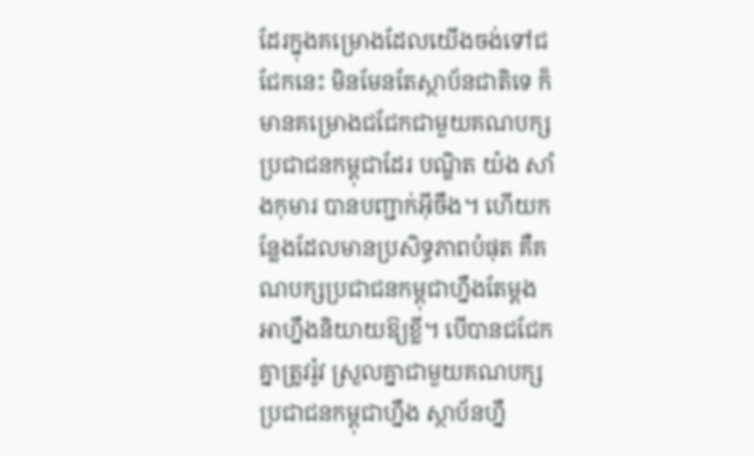ដែរក្នុងគម្រោងដែលយើងចង់ទៅជជែកនេះ មិនមែនតែស្ថាប័នជាតិទេ ក៏មានគម្រោងជជែកជាមួយគណបក្សប្រជាជនកម្ពុជាដែរ បណ្ឌិត យ៉ង សាំងកុមារ បានបញ្ជាក់អ៊ីចឹង។ ហើយកន្លែងដែលមានប្រសិទ្ធភាពបំផុត គឺគណបក្សប្រជាជនកម្ពុជាហ្នឹងតែម្តង អាហ្នឹងនិយាយឱ្យខ្លី។ បើបានជជែកគ្នាត្រូវរ៉ូវ ស្រួលគ្នាជាមួយគណបក្សប្រជាជនកម្ពុជាហ្នឹង ស្ថាប័នហ្នឹ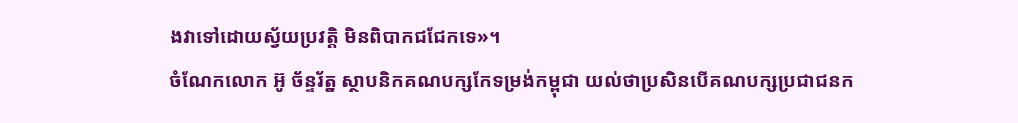ងវាទៅដោយស្វ័យប្រវត្តិ មិនពិបាកជជែកទេ»។
ចំណែកលោក អ៊ូ ច័ន្ទរ័ត្ន ស្ថាបនិកគណបក្សកែទម្រង់កម្ពុជា យល់ថាប្រសិនបើគណបក្សប្រជាជនក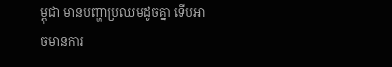ម្ពុជា មានបញ្ហាប្រឈមដូចគ្នា ទើបអាចមានការ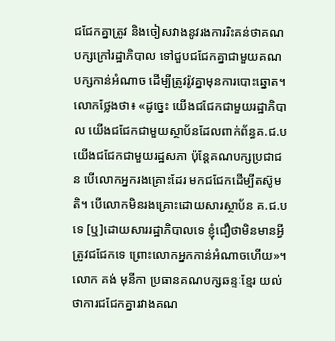ជជែកគ្នាត្រូវ និងចៀសវាងនូវរងការរិះគន់ថាគណបក្សក្រៅរដ្ឋាភិបាល ទៅជួបជជែកគ្នាជាមួយគណបក្សកាន់អំណាច ដើម្បីត្រូវរ៉ូវគ្នាមុនការបោះឆ្នោត។
លោកថ្លែងថា៖ «ដូច្នេះ យើងជជែកជាមួយរដ្ឋាភិបាល យើងជជែកជាមួយស្ថាប័នដែលពាក់ព័ន្ធគ.ជ.ប យើងជជែកជាមួយរដ្ឋសភា ប៉ុន្តែគណបក្សប្រជាជន បើលោកអ្នករងគ្រោះដែរ មកជជែកដើម្បីតស៊ូមតិ។ បើលោកមិនរងគ្រោះដោយសារស្ថាប័ន គ.ជ.បទេ [ឬ]ដោយសាររដ្ឋាភិបាលទេ ខ្ញុំជឿថាមិនមានអ្វីត្រូវជជែកទេ ព្រោះលោកអ្នកកាន់អំណាចហើយ»។
លោក គង់ មុនីកា ប្រធានគណបក្សឆន្ទៈខ្មែរ យល់ថាការជជែកគ្នារវាងគណ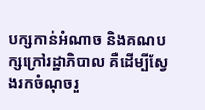បក្សកាន់អំណាច និងគណបក្សក្រៅរដ្ឋាភិបាល គឺដើម្បីស្វែងរកចំណុចរួ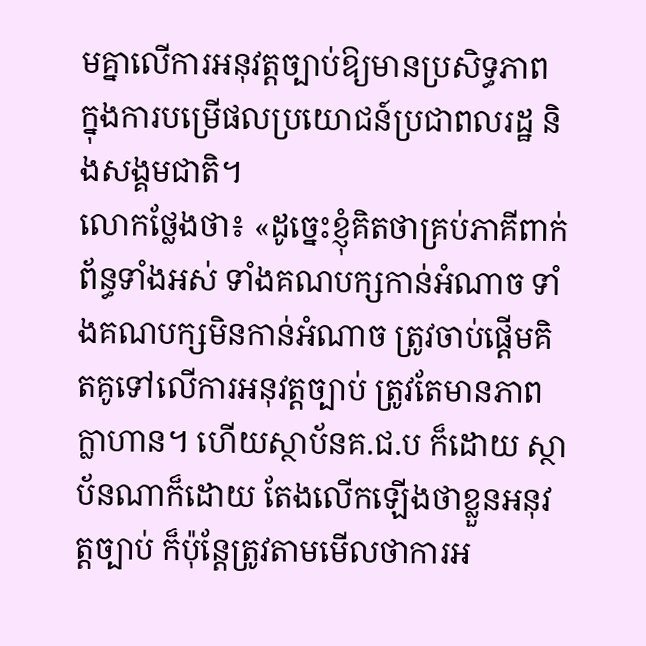មគ្នាលើការអនុវត្តច្បាប់ឱ្យមានប្រសិទ្ធភាព ក្នុងការបម្រើផលប្រយោជន៍ប្រជាពលរដ្ឋ និងសង្គមជាតិ។
លោកថ្លែងថា៖ «ដូច្នេះខ្ញុំគិតថាគ្រប់ភាគីពាក់ព័ន្ធទាំងអស់ ទាំងគណបក្សកាន់អំណាច ទាំងគណបក្សមិនកាន់អំណាច ត្រូវចាប់ផ្តើមគិតគូទៅលើការអនុវត្តច្បាប់ ត្រូវតែមានភាពក្លាហាន។ ហើយស្ថាប័នគ.ជ.ប ក៏ដោយ ស្ថាប័នណាក៏ដោយ តែងលើកឡើងថាខ្លួនអនុវត្តច្បាប់ ក៏ប៉ុន្តែត្រូវតាមមើលថាការអ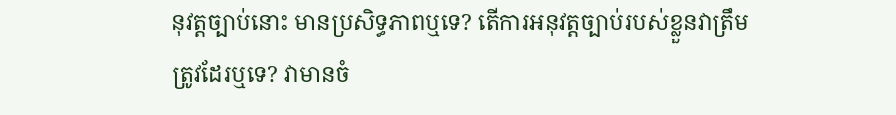នុវត្តច្បាប់នោះ មានប្រសិទ្ធភាពឬទេ? តើការអនុវត្តច្បាប់របស់ខ្លួនវាត្រឹមត្រូវដែរឬទេ? វាមានចំ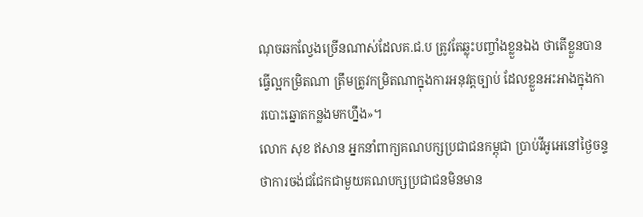ណុចឆកល្វែងច្រើនណាស់ដែលគ.ជ.ប ត្រូវតែឆ្លុះបញ្ចាំងខ្លួនឯង ថាតើខ្លួនបានធ្វើល្អកម្រិតណា ត្រឹមត្រូវកម្រិតណាក្នុងការអនុវត្តច្បាប់ ដែលខ្លួនអះអាងក្នុងការបោះឆ្នោតកន្លងមកហ្នឹង»។
លោក សុខ ឥសាន អ្នកនាំពាក្យគណបក្សប្រជាជនកម្ពុជា ប្រាប់វីអូអេនៅថ្ងៃចន្ទថាការចង់ជជែកជាមួយគណបក្សប្រជាជនមិនមាន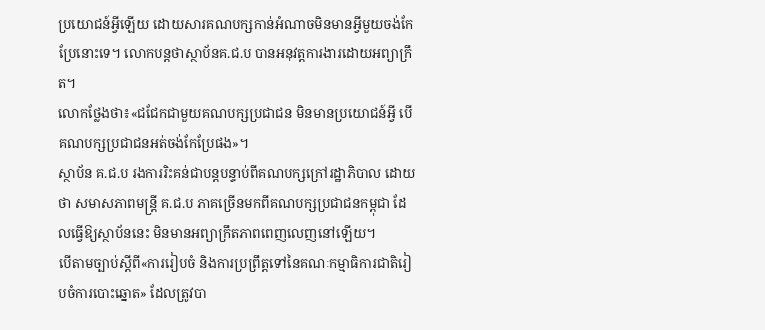ប្រយោជន៍អ្វីឡើយ ដោយសារគណបក្សកាន់អំណាចមិនមានអ្វីមួយចង់កែប្រែនោះទេ។ លោកបន្តថាស្ថាប័នគ.ជ.ប បានអនុវត្តការងារដោយអព្យាក្រឹត។
លោកថ្លែងថា៖«ជជែកជាមួយគណបក្សប្រជាជន មិនមានប្រយោជន៍អ្វី បើគណបក្សប្រជាជនអត់ចង់កែប្រែផង»។
ស្ថាប័ន គ.ជ.ប រងការរិះគន់ជាបន្តបន្ទាប់ពីគណបក្សក្រៅរដ្ឋាភិបាល ដោយថា សមាសភាពមន្ត្រី គ.ជ.ប ភាគច្រើនមកពីគណបក្សប្រជាជនកម្ពុជា ដែលធ្វើឱ្យស្ថាប័ននេះ មិនមានអព្យាក្រឹតភាពពេញលេញនៅឡើយ។
បើតាមច្បាប់ស្តីពី«ការរៀបចំ និងការប្រព្រឹត្តទៅនៃគណៈកម្មាធិការជាតិរៀបចំការបោះឆ្នោត» ដែលត្រូវបា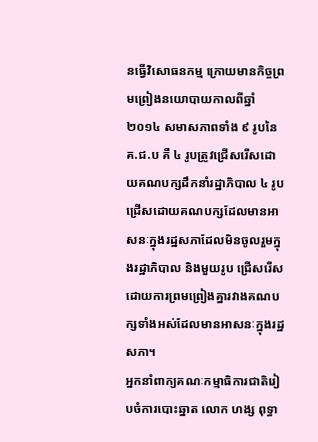នធ្វើវិសោធនកម្ម ក្រោយមានកិច្ចព្រមព្រៀងនយោបាយកាលពីឆ្នាំ ២០១៤ សមាសភាពទាំង ៩ រូបនៃ គ.ជ.ប គឺ ៤ រូបត្រូវជ្រើសរើសដោយគណបក្សដឹកនាំរដ្ឋាភិបាល ៤ រូបជ្រើសដោយគណបក្សដែលមានអាសនៈក្នុងរដ្ឋសភាដែលមិនចូលរួមក្នុងរដ្ឋាភិបាល និងមួយរូប ជ្រើសរើសដោយការព្រមព្រៀងគ្នារវាងគណបក្សទាំងអស់ដែលមានអាសនៈក្នុងរដ្ឋសភា។
អ្នកនាំពាក្យគណៈកម្មាធិការជាតិរៀបចំការបោះឆ្នាត លោក ហង្ស ពុទ្ធា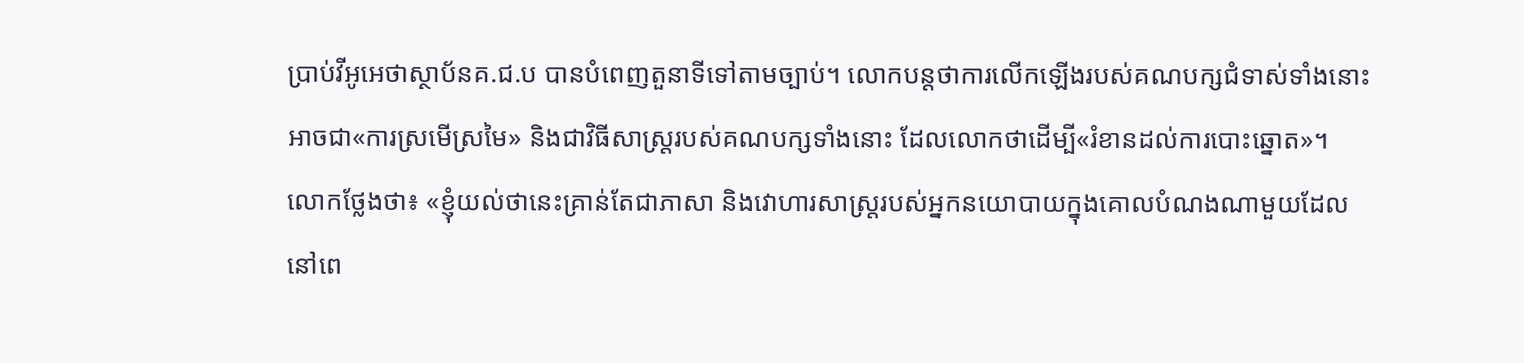ប្រាប់វីអូអេថាស្ថាប័នគ.ជ.ប បានបំពេញតួនាទីទៅតាមច្បាប់។ លោកបន្តថាការលើកឡើងរបស់គណបក្សជំទាស់ទាំងនោះ អាចជា«ការស្រមើស្រមៃ» និងជាវិធីសាស្រ្តរបស់គណបក្សទាំងនោះ ដែលលោកថាដើម្បី«រំខានដល់ការបោះឆ្នោត»។
លោកថ្លែងថា៖ «ខ្ញុំយល់ថានេះគ្រាន់តែជាភាសា និងវោហារសាស្រ្តរបស់អ្នកនយោបាយក្នុងគោលបំណងណាមួយដែលនៅពេ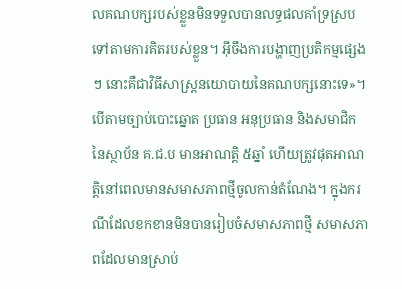លគណបក្សរបស់ខ្លួនមិនទទួលបានលទ្ធផលគាំទ្រស្របទៅតាមការគិតរបស់ខ្លួន។ អ៊ីចឹងការបង្ហាញប្រតិកម្មផ្សេងៗ នោះគឺជាវិធីសាស្រ្តនយោបាយនៃគណបក្សនោះទេ»។
បើតាមច្បាប់បោះឆ្នោត ប្រធាន អនុប្រធាន និងសមាជិកនៃស្ថាប័ន គ.ជ.ប មានអាណត្តិ ៥ឆ្នាំ ហើយត្រូវផុតអាណត្តិនៅពេលមានសមាសភាពថ្មីចូលកាន់តំណែង។ ក្នុងករណីដែលខកខានមិនបានរៀបចំសមាសភាពថ្មី សមាសភាពដែលមានស្រាប់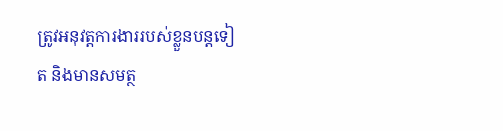ត្រូវអនុវត្តការងាររបស់ខ្លួនបន្តទៀត និងមានសមត្ថ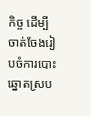កិច្ច ដើម្បីចាត់ចែងរៀបចំការបោះឆ្នោតស្រប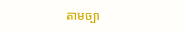តាមច្បា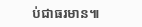ប់ជាធរមាន៕